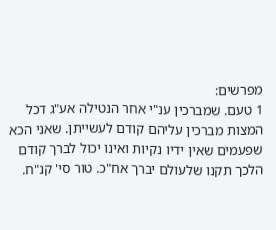מפרשים:
1 טעם. שמברכין ענ"י אחר הנטילה אע"ג דכל המצות מברכין עליהם קודם לעשייתן. שאני הכא שפעמים שאין ידיו נקיות ואינו יכול לברך קודם הלכך תקנו שלעולם יברך אח"כ. טור סי' קנ"ח.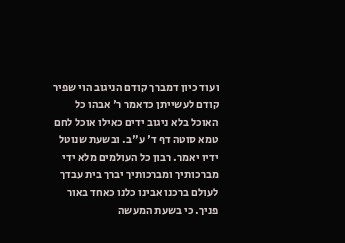ועוד כיון דמברך קודם הניגוב הוי שפיר קודם לעשייתן כדאמר ר' אבהו כל האוכל בלא ניגוב ידים כאילו אוכל לחם טמא סוטה דף ד' ע"ב. ובשעת שנוטל ידיו יאמר. רבון כל העולמים מלא ידי מברכותיך ומברכותיך יברך בית עבדך לעולם ברכנו אבינו כלנו כאחד באור פניך. כי בשעת המעשה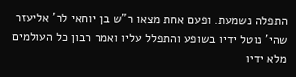התפלה נשמעת. ופעם אחת מצאו ר"ש בן יוחאי לר' אליעזר שהי' נוטל ידיו בשופע והתפלל עליו ואמר רבון כל העולמים מלא ידיו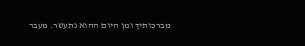מברכותיך ומן היום ההוא נתעשר. מעבר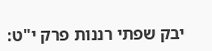יבק שפתי רננות פרק י"ט: